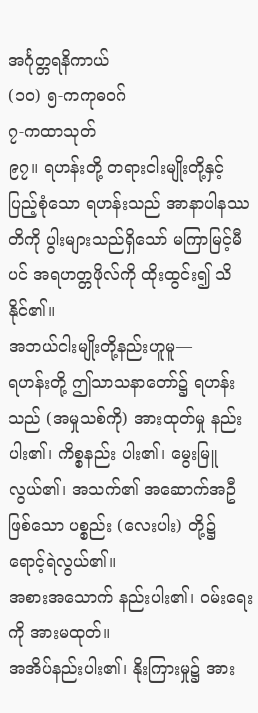အင်္ဂုတ္တရနိကာယ်
(၁ဝ) ၅-ကကုဓဝဂ်
၇-ကထာသုတ်
၉၇။ ရဟန်းတို့ တရားငါးမျိုးတို့နှင့် ပြည့်စုံသော ရဟန်းသည် အာနာပါနဿတိကို ပွါးများသည်ရှိသော် မကြာမြင့်မီပင် အရဟတ္တဖိုလ်ကို ထိုးထွင်း၍ သိနိုင်၏။
အဘယ်ငါးမျိုးတို့နည်းဟူမူ—
ရဟန်းတို့ ဤသာသနာတော်၌ ရဟန်းသည် (အမှုသစ်ကို) အားထုတ်မှု နည်းပါး၏၊ ကိစ္စနည်း ပါး၏၊ မွေးမြူလွယ်၏၊ အသက်၏ အဆောက်အဦဖြစ်သော ပစ္စည်း (လေးပါး) တို့၌ ရောင့်ရဲလွယ်၏။
အစားအသောက် နည်းပါး၏၊ ဝမ်းရေးကို အားမထုတ်။
အအိပ်နည်းပါး၏၊ နိုးကြားမှု၌ အား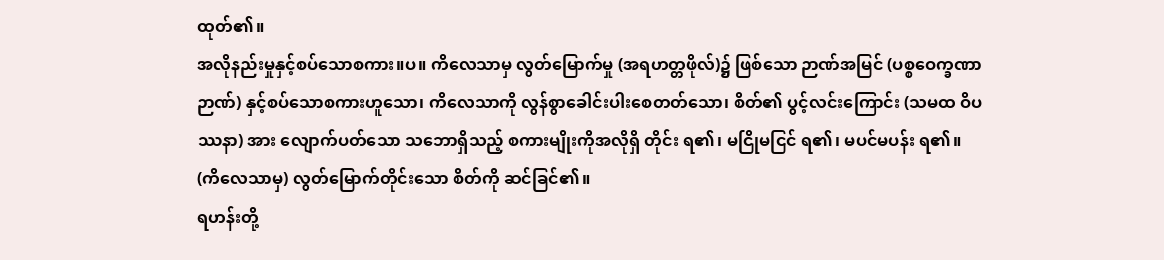ထုတ်၏။
အလိုနည်းမှုနှင့်စပ်သောစကား။ပ။ ကိလေသာမှ လွတ်မြောက်မှု (အရဟတ္တဖိုလ်)၌ ဖြစ်သော ဉာဏ်အမြင် (ပစ္စဝေက္ခဏာဉာဏ်) နှင့်စပ်သောစကားဟူသော၊ ကိလေသာကို လွန်စွာခေါင်းပါးစေတတ်သော၊ စိတ်၏ ပွင့်လင်းကြောင်း (သမထ ဝိပဿနာ) အား လျောက်ပတ်သော သဘောရှိသည့် စကားမျိုးကိုအလိုရှိ တိုင်း ရ၏၊ မငြိုမငြင် ရ၏၊ မပင်မပန်း ရ၏။
(ကိလေသာမှ) လွတ်မြောက်တိုင်းသော စိတ်ကို ဆင်ခြင်၏။
ရဟန်းတို့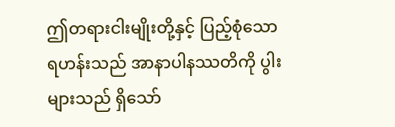ဤတရားငါးမျိုးတို့နှင့် ပြည့်စုံသော ရဟန်းသည် အာနာပါနဿတိကို ပွါးများသည် ရှိသော်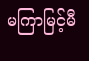မကြာမြင့်မီ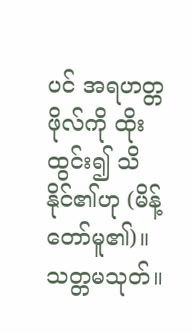ပင် အရဟတ္တဖိုလ်ကို ထိုးထွင်း၍ သိနိုင်၏ဟု (မိန့်တော်မူ၏)။
သတ္တမသုတ်။